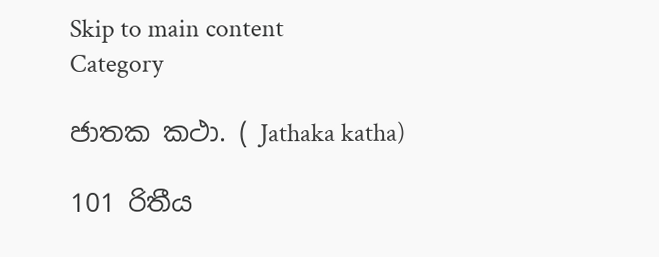Skip to main content
Category

ජාතක කථා. ( Jathaka katha)

101 රිතීය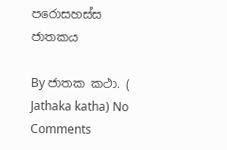පරොසහස්ස ජාතකය

By ජාතක කථා. ( Jathaka katha) No Comments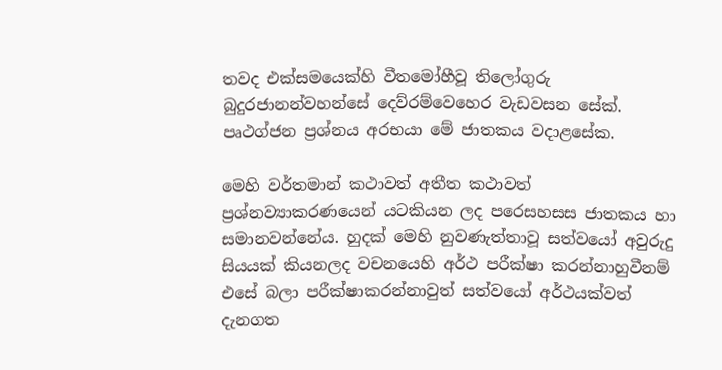තවද එක්සමයෙක්හි වීතමෝහීවූ තිලෝගුරු බුදුරජානන්වහන්සේ දෙව්රම්වෙහෙර වැඩවසන සේක්. පෘථග්ජන ප්‍රශ්නය අරභයා මේ ජාතකය වදාළසේක.

මෙහි වර්තමාන් කථාවත් අතීත කථාවත් ප්‍රශ්නව්‍යාකරණයෙන් යටකියන ලද පරෙසහසස ජාතකය හා සමානවන්නේය. හුදක් මෙහි නුවණැත්තාවූ සත්වයෝ අවුරුදු සියයක් කියනලද වචනයෙහි අර්ථ පරීක්ෂා කරන්නාහුවීනම් එසේ බලා පරීක්ෂාකරන්නාවුත් සත්වයෝ අර්ථයක්වත් දැනගත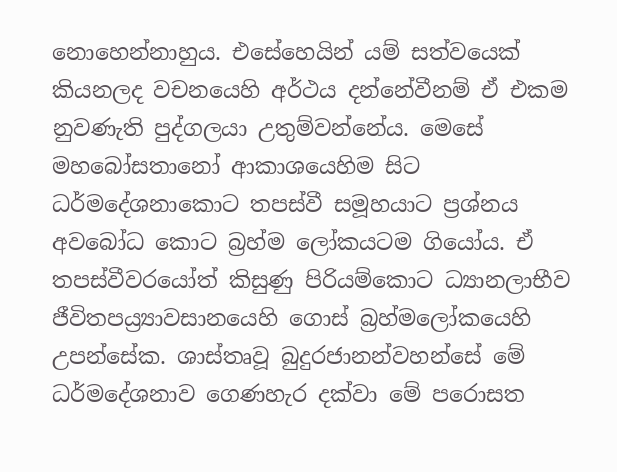නොහෙන්නාහුය. එසේහෙයින් යම් සත්වයෙක් කියනලද වචනයෙහි අර්ථය දන්නේවීනම් ඒ එකම නුවණැති පුද්ගලයා උතුම්වන්නේය. මෙසේ මහබෝසතානෝ ආකාශයෙහිම සිට ධර්මදේශනාකොට තපස්වී සමූහයාට ප්‍රශ්නය අවබෝධ කොට බ්‍රහ්ම ලෝකයටම ගියෝය. ඒ තපස්වීවරයෝත් කිසුණු පිරියම්කොට ධ්‍යානලාභීව ජීවිතපය්‍ර්‍යාවසානයෙහි ගොස් බ්‍රහ්මලෝකයෙහි උපන්සේක. ශාස්තෘවූ බුදුරජානන්වහන්සේ මේ ධර්මදේශනාව ගෙණහැර දක්වා මේ පරොසත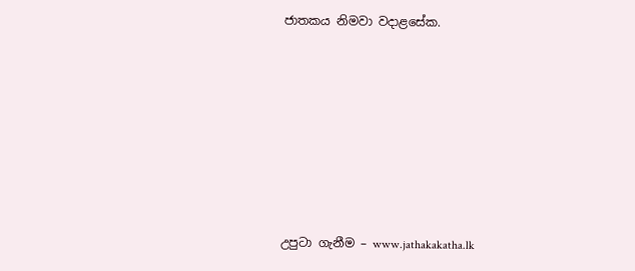ජාතකය නිමවා වදාළසේක.







උපුටා ගැනීම – www.jathakakatha.lk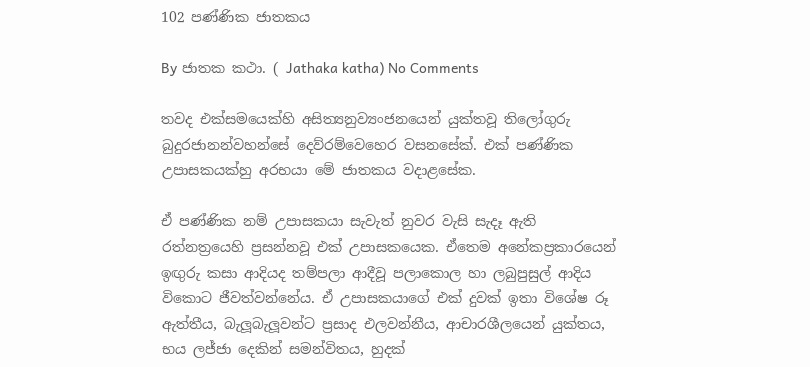102 පණ්ණික ජාතකය

By ජාතක කථා. ( Jathaka katha) No Comments

තවද එක්සමයෙක්හි අසිත්‍යනුව්‍යංජනයෙන් යුක්තවූ තිලෝගුරු බුදුරජානන්වහන්සේ දෙව්රම්වෙහෙර වසනසේක්. එක් පණ්ණික උපාසකයක්හු අරභයා මේ ජාතකය වදාළසේක.

ඒ පණ්ණික නම් උපාසකයා සැවැත් නුවර වැසි සැදෑ ඇති රත්නත්‍රයෙහි ප්‍රසන්නවූ එක් උපාසකයෙක. ඒතෙම අනේකප්‍රකාරයෙන් ඉඟුරු කසා ආදියද තම්පලා ආදීවූ පලාකොල හා ලබුපුසුල් ආදිය විකොට ජීවත්වන්නේය. ඒ උපාසකයාගේ එක් දුවක් ඉතා විශේෂ රූ ඇත්තීය, බැලූබැලූවන්ට ප්‍රසාද එලවන්නීය, ආචාරශීලයෙන් යුක්තය, භය ලජ්ජා දෙකින් සමන්විතය, හුදක්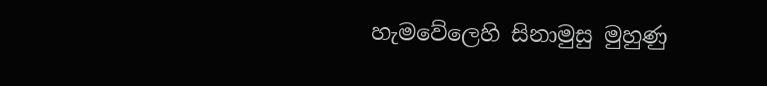හැමවේලෙහි සිනාමුසු මුහුණු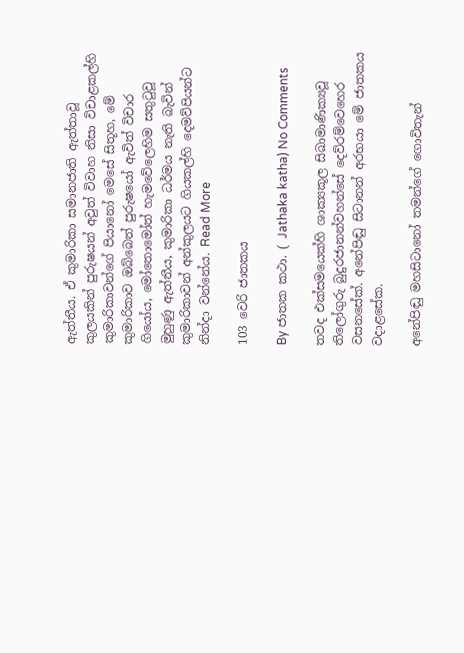ඇත්තීය. ඒ කුමාරිකා සමානජාති ඇත්තාවූ කුලයකින් පුරුෂයන් අවුත් විවාහ නිසා විචාළකල්හි කුමාරිකාවන්ගේ පියානෝ මෙසේ සිතූහ, මේ කුමාරිකාව ඔබ්බෙත් පුරුෂයෝ ඇවිත් විචාර ගියෝය, මෝතොමෝත් හැමවේලෙහිම සතුටුවූ මුහුණු ඇත්තීය, කුමාරිකා ධර්මය නැති බැවින් කුමාරිකාවන් අන්කුලයට ගියකල්හි දෙමව්පියන්ට නින්දා වන්නේය. Read More

103 වෙරි ජාතකය

By ජාතක කථා. ( Jathaka katha) No Comments

තවද එක්සමයෙක්හි ශාක්‍යකූල සිඛාමාණික්‍යවූ තිලෝගුරු බුදුරජානන්වහන්සේ දෙව්රම්වෙහෙර වසනසේක්. අනේපිඬු සිටානන් අරභයා මේ ජාතකය වදාළසේක.

අනේපිඬු මහසිටානෝ තමන්ගේ ගොවිතැන්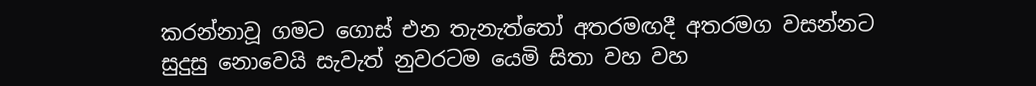කරන්නාවූ ගමට ගොස් එන තැනැත්තෝ අතරමඟදී අතරමග වසන්නට සුදුසු නොවෙයි සැවැත් නුවරටම යෙමි සිතා වහ වහ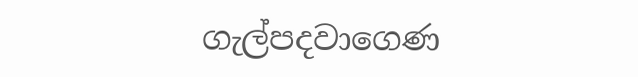ගැල්පදවාගෙණ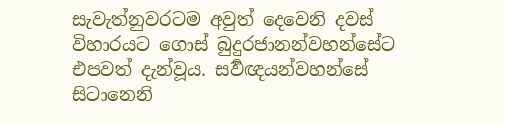සැවැත්නුවරටම අවුත් දෙවෙනි දවස් විහාරයට ගොස් බුදුරජානන්වහන්සේට එපවත් දැන්වූය. සර්‍වඥයන්වහන්සේ සිටානෙනි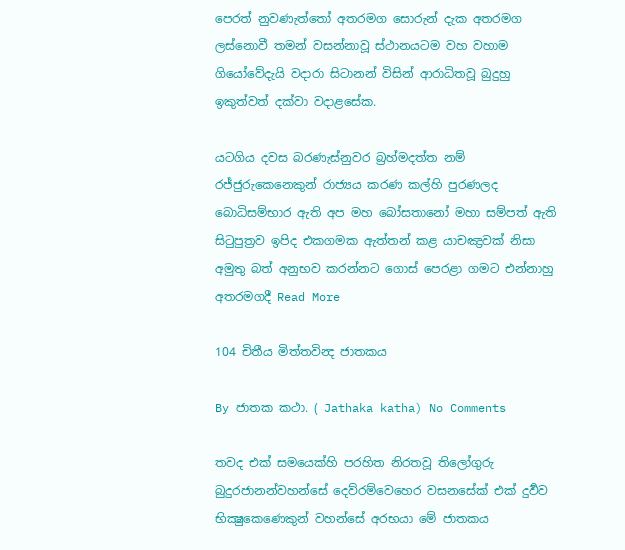පෙරත් නුවණැත්තෝ අතරමග සොරුන් දැක අතරමග ලස්නොවී තමන් වසන්නාවූ ස්ථානයටම වහ වහාම ගියෝවේදැයි වදාරා සිටානන් විසින් ආරාධිතවූ බුදුහු ඉකුත්වත් දක්වා වදාළසේක.

යටගිය දවස බරණැස්නුවර බ්‍රහ්මදත්ත නම් රජ්ජුරුකෙනෙකුන් රාජ්‍යය කරණ කල්හි පුරණලද බොධිසම්භාර ඇති අප මහ බෝසතානෝ මහා සම්පත් ඇති සිටුපුත්‍රව ඉපිද එකගමක ඇත්තන් කළ යාචඤ්‍රවක් නිසා අමුතු බත් අනුභව කරන්නට ගොස් පෙරළා ගමට එන්නාහු අතරමගදී Read More

104 චිතීය මිත්තවින්‍ද ජාතකය

By ජාතක කථා. ( Jathaka katha) No Comments

තවද එක් සමයෙක්හි පරහිත නිරතවූ තිලෝගුරු බුදුරජානන්වහන්සේ දෙව්රම්වෙහෙර වසනසේක් එක් දුර්‍වව භික්‍ෂුකෙණෙකුන් වහන්සේ අරභයා මේ ජාතකය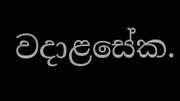වදාළසේක.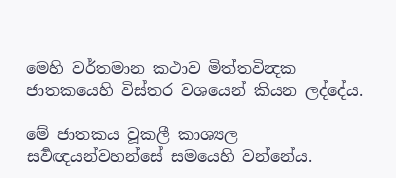මෙහි වර්තමාන කථාව මිත්තවින්‍දක ජාතකයෙහි විස්තර වශයෙන් කියන ලද්දේය.

මේ ජාතකය වූකලී කාශ්‍යල සර්‍වඥයන්වහන්සේ සමයෙහි වන්නේය.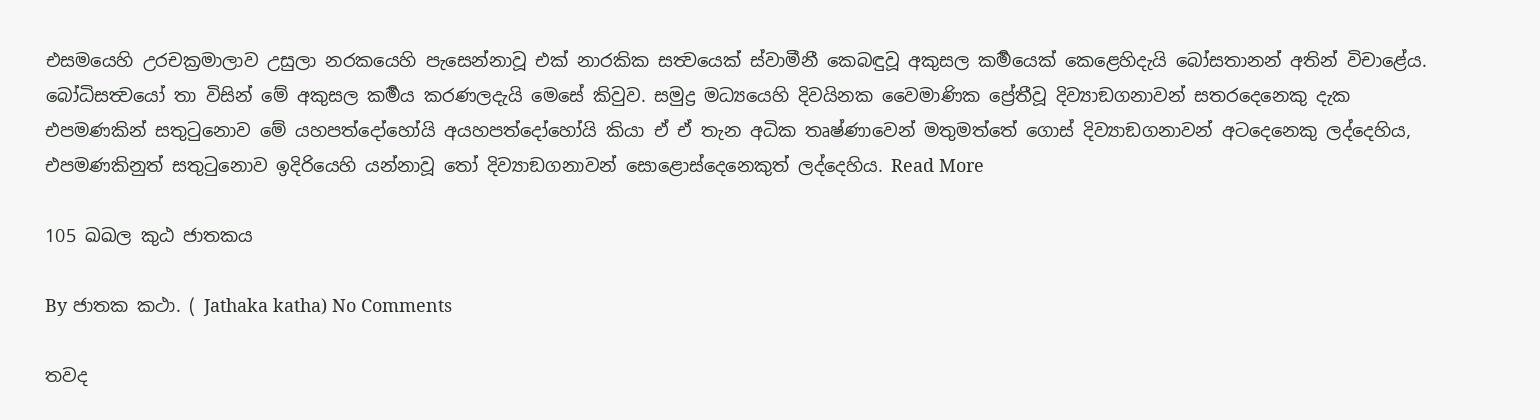එසමයෙහි උරචක්‍රමාලාව උසුලා නරකයෙහි පැසෙන්නාවූ එක් නාරකික සත්‍වයෙක් ස්වාමීනී කෙබඳුවූ අකුසල කර්‍මයෙක් කෙළෙහිදැයි බෝසතානන් අතින් විචාළේය. බෝධිසත්‍වයෝ තා විසින් මේ අකුසල කර්‍මය කරණලදැයි මෙසේ කිවුව. සමුද්‍ර මධ්‍යයෙහි දිවයිනක වෛමාණික ප්‍රේතීවූ දිව්‍යාඞගනාවන් සතරදෙනෙකු දැක එපමණකින් සතුටුනොව මේ යහපත්දෝහෝයි අයහපත්දෝහෝයි කියා ඒ ඒ තැන අධික තෘෂ්ණාවෙන් මතුමත්තේ ගොස් දිව්‍යාඞගනාවන් අටදෙනෙකු ලද්දෙහිය, එපමණකිනුත් සතුටුනොව ඉදිරියෙහි යන්නාවූ තෝ දිව්‍යාඞගනාවන් සොළොස්දෙනෙකුත් ලද්දෙහිය. Read More

105 ඛඛල කුඨ ජාතකය

By ජාතක කථා. ( Jathaka katha) No Comments

තවද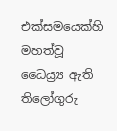එක්සමයෙක්හි මහත්වූ ධෛය්‍ර්‍ය ඇති තිලෝගුරු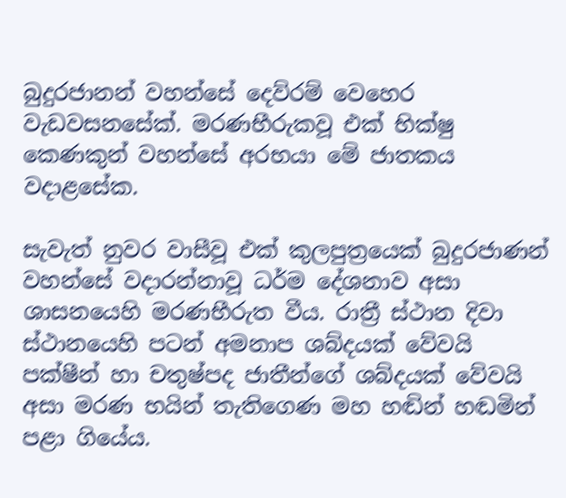බුදුරජානන් වහන්සේ දෙව්රම් වෙහෙර වැඩවසනසේක්. මරණභීරුකවූ එක් භික්ෂු කෙණකුන් වහන්සේ අරභයා මේ ජාතකය වදාළසේක.

සැවැත් නුවර වාසීවූ එක් කුලපුත්‍රයෙක් බුදුරජාණන් වහන්සේ වදාරන්නාවූ ධර්ම දේශනාව අසා ශාසනයෙහි මරණභීරුත වීය. රාත්‍රී ස්ථාන දිවා ස්ථානයෙහි පටන් අමනාප ශබ්දයක් වේවයි පක්ෂීන් හා චතුෂ්පද ජාතීන්ගේ ශබ්දයක් වේවයි අසා මරණ භයින් තැතිගෙණ මහ හඬින් හඬමින් පළා ගියේය.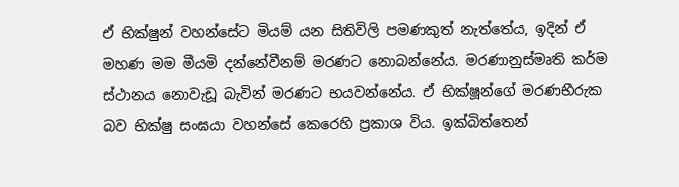ඒ භික්ෂුන් වහන්සේට මියම් යන සිතිවිලි පමණකුත් නැත්තේය, ඉදින් ඒ මහණ මම මීයමි දන්නේවීනම් මරණට නොබන්නේය. මරණානුස්මෘති කර්ම ස්ථානය නොවැඩූ බැවින් මරණට භයවන්නේය. ඒ භික්ෂූන්ගේ මරණභීරුක බව භික්ෂු සංඝයා වහන්සේ කෙරෙහි ප්‍රකාශ විය. ඉක්බිත්තෙන්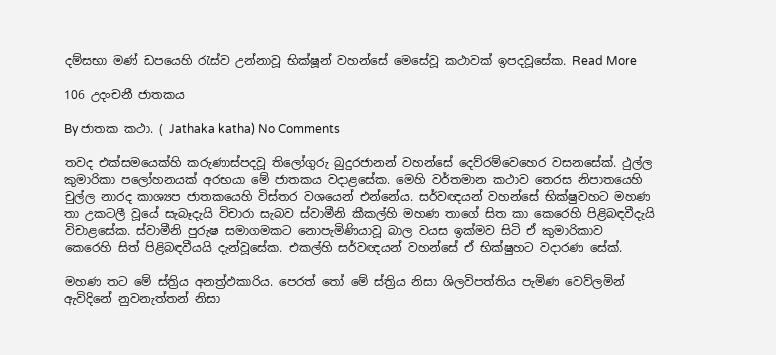දම්සභා මණ් ඩපයෙහි රැස්ව උන්නාවූ භික්ෂූන් වහන්සේ මෙසේවූ කථාවක් ඉපදවූසේක. Read More

106 උදංචනී ජාතකය

By ජාතක කථා. ( Jathaka katha) No Comments

තවද එක්සමයෙක්හි කරුණාස්පදවූ තිලෝගුරු බුදුරජානන් වහන්සේ දෙව්රම්වෙහෙර වසනසේක්. ථුල්ල කුමාරිකා පලෝහනයක් අරභයා මේ ජාතකය වදාළසේක. මෙහි වර්තමාන කථාව තෙරස නිපාතයෙහි චුල්ල නාරද කාශ්‍යප ජාතකයෙහි විස්තර වශයෙන් එන්නේය. සර්වඥයන් වහන්සේ භික්ෂුවහට මහණ තා උකටලී වූයේ සැබෑදැයි විචාරා සැබව ස්වාමීනි කීකල්හි මහණ තාගේ සිත කා කෙරෙහි පිළිබඳවීදැයි විචාළසේක. ස්වාමීනි පුරුෂ සමාගමකට නොපැමිණියාවූ බාල වයස ඉක්මව සිටි ඒ කුමාරිකාව කෙරෙහි සිත් පිළිබඳවීයයි දැන්වූසේක. එකල්හි සර්වඥයන් වහන්සේ ඒ භික්ෂුහට වදාරණ සේක්.

මහණ තට මේ ස්ත්‍රිය අනත්‍ර්‍ඵකාරිය. පෙරත් තෝ මේ ස්ත්‍රිය නිසා ශිලවිපත්තිය පැමිණ වෙව්ලමින් ඇවිදිනේ නුවනැත්තන් නිසා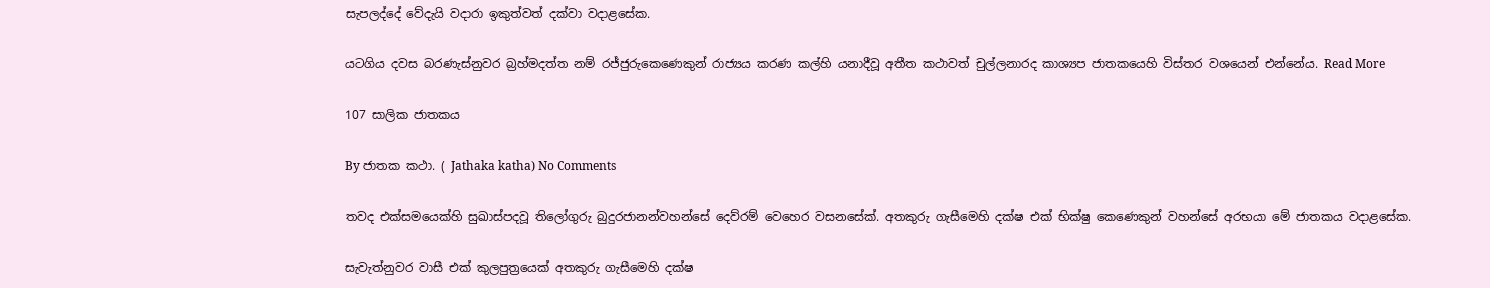සැපලද්දේ වේදැයි වදාරා ඉකුත්වත් දක්වා වදාළසේක.

යටගිය දවස බරණැස්නුවර බ්‍රහ්මදත්ත නම් රජ්ජුරුකෙණෙකුන් රාජ්‍යය කරණ කල්හි යනාදීවූ අතීත කථාවත් චුල්ලනාරද කාශ්‍යප ජාතකයෙහි විස්තර වශයෙන් එන්නේය. Read More

107 සාලික ජාතකය

By ජාතක කථා. ( Jathaka katha) No Comments

තවද එක්සමයෙක්හි සුඛාස්පදවූ තිලෝගුරු බුදුරජානන්වහන්සේ දෙව්රම් වෙහෙර වසනසේක්. අතකුරු ගැසීමෙහි දක්ෂ එක් භික්ෂු කෙණෙකුන් වහන්සේ අරභයා මේ ජාතකය වදාළසේක.

සැවැත්නුවර වාසී එක් කුලපුත්‍රයෙක් අතකුරු ගැසීමෙහි දක්ෂ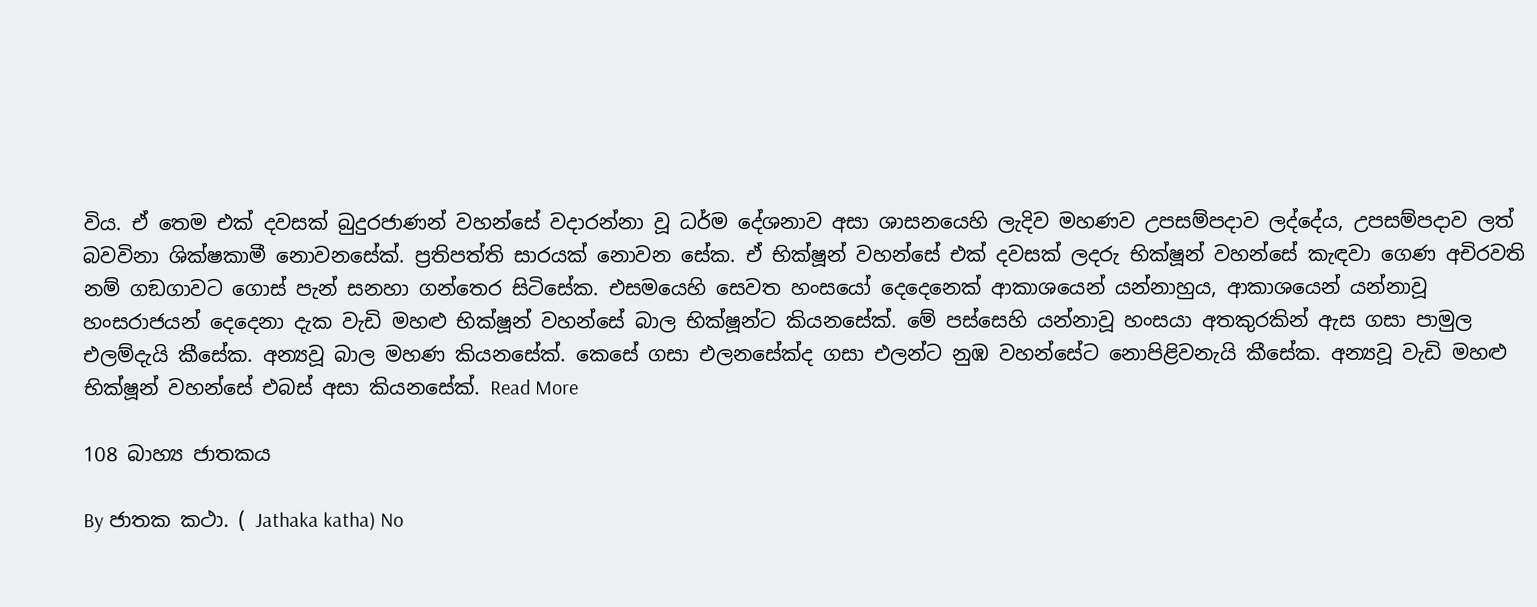විය. ඒ තෙම එක් දවසක් බුදුරජාණන් වහන්සේ වදාරන්නා වූ ධර්ම දේශනාව අසා ශාසනයෙහි ලැදිව මහණව උපසම්පදාව ලද්දේය, උපසම්පදාව ලත් බවවිනා ශික්ෂකාමී නොවනසේක්. ප්‍රතිපත්ති සාරයක් නොවන සේක. ඒ භික්ෂූන් වහන්සේ එක් දවසක් ලදරු භික්ෂූන් වහන්සේ කැඳවා ගෙණ අචිරවති නම් ගඞගාවට ගොස් පැන් සනහා ගන්තෙර සිටිසේක. එසමයෙහි සෙවත හංසයෝ දෙදෙනෙක් ආකාශයෙන් යන්නාහුය, ආකාශයෙන් යන්නාවූ හංසරාජයන් දෙදෙනා දැක වැඩි මහළු භික්ෂූන් වහන්සේ බාල භික්ෂූන්ට කියනසේක්. මේ පස්සෙහි යන්නාවූ හංසයා අතකුරකින් ඇස ගසා පාමුල එලම්දැයි කීසේක. අන්‍යවූ බාල මහණ කියනසේක්. කෙසේ ගසා එලනසේක්ද ගසා එලන්ට නුඹ වහන්සේට නොපිළිවනැයි කීසේක. අන්‍යවූ වැඩි මහළු භික්ෂූන් වහන්සේ එබස් අසා කියනසේක්. Read More

108 බාහ්‍ය ජාතකය

By ජාතක කථා. ( Jathaka katha) No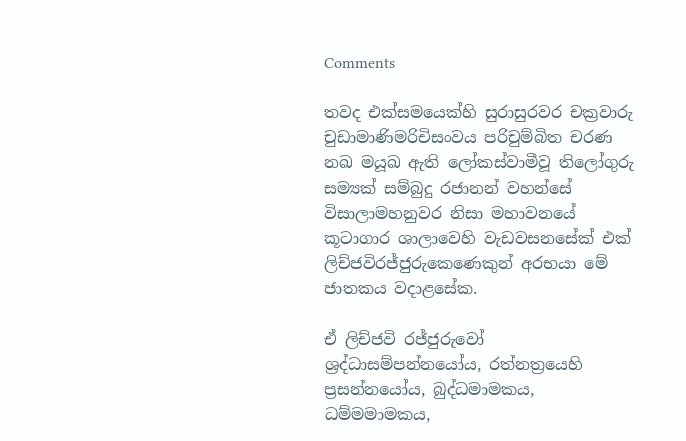Comments

තවද එක්සමයෙක්හි සුරාසුරවර චක්‍රවාරු චුඩාමාණිමරිචිසංවය පරිචුම්බිත චරණ නඛ මයූඛ ඇති ලෝකස්වාමීවූ තිලෝගුරු සම්‍යක් සම්බුදු රජානන් වහන්සේ විසාලාමහනුවර නිසා මහාවනයේ කූටාගාර ශාලාවෙහි වැඩවසනසේක් එක් ලිච්ජවිරජ්ජුරුකෙණෙකුන් අරභයා මේ ජාතකය වදාළසේක.

ඒ ලිච්ජවි රජ්ජුරුවෝ ශ්‍රද්ධාසම්පන්නයෝය, රත්නත්‍රයෙහි ප්‍රසන්නයෝය, බුද්ධමාමකය, ධම්මමාමකය,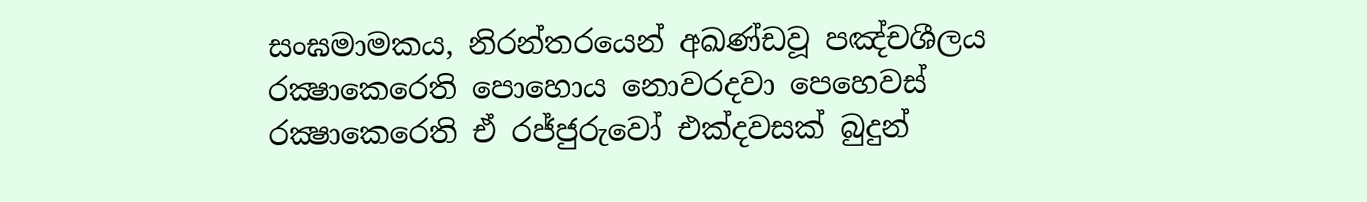සංඝමාමකය, නිරන්තරයෙන් අඛණ්ඩවූ පඤ්චශීලය රක්‍ෂාකෙරෙති පොහොය නොවරදවා පෙහෙවස් රක්‍ෂාකෙරෙති ඒ රජ්ජුරුවෝ එක්දවසක් බුදුන්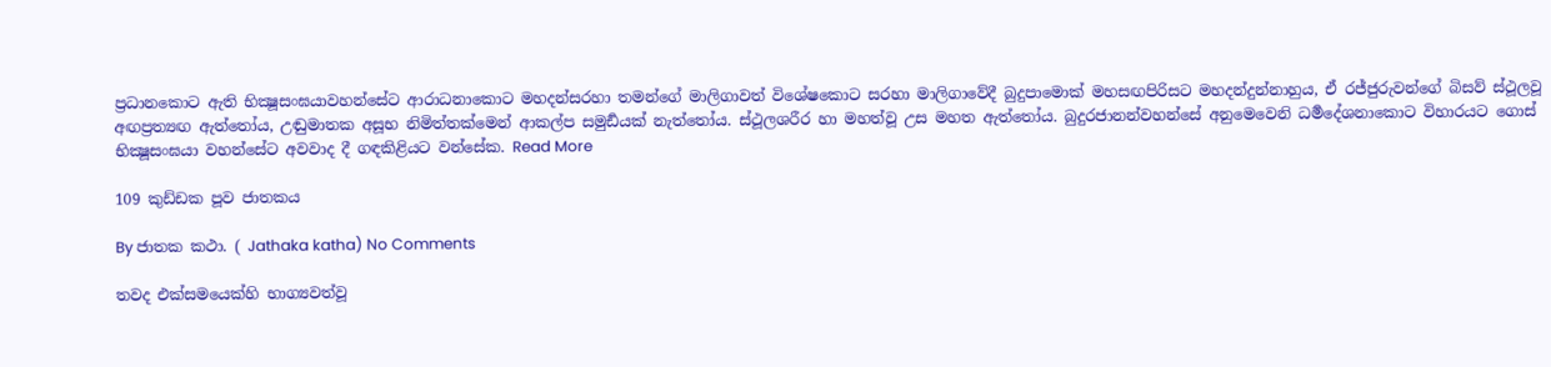ප්‍රධානකොට ඇති භික්‍ෂූසංඝයාවහන්සේට ආරාධනාකොට මහදන්සරහා තමන්ගේ මාලිගාවත් විශේෂකොට සරහා මාලිගාවේදී බුදුපාමොක් මහසඟපිරිසට මහදන්දුන්නාහුය, ඒ රජ්ජුරුවන්ගේ බිසව් ස්ථූලවූ අඟප්‍රත්‍යඟ ඇත්තෝය, උඬුමාතක අසූභ නිමිත්තක්මෙන් ආකල්ප සමුර්‍ඩයක් නැත්තෝය. ස්ථූලශරීර හා මහත්වූ උස මහත ඇත්තෝය. බුදුරජානන්වහන්සේ අනුමෙවෙනි ධර්‍මදේශනාකොට විහාරයට ගොස් භික්‍ෂූසංඝයා වහන්සේට අවවාද දී ගඳකිළියට වන්සේක. Read More

109 කුඩ්ඩක පූව ජාතකය

By ජාතක කථා. ( Jathaka katha) No Comments

තවද එක්සමයෙක්හි භාග්‍යවත්වූ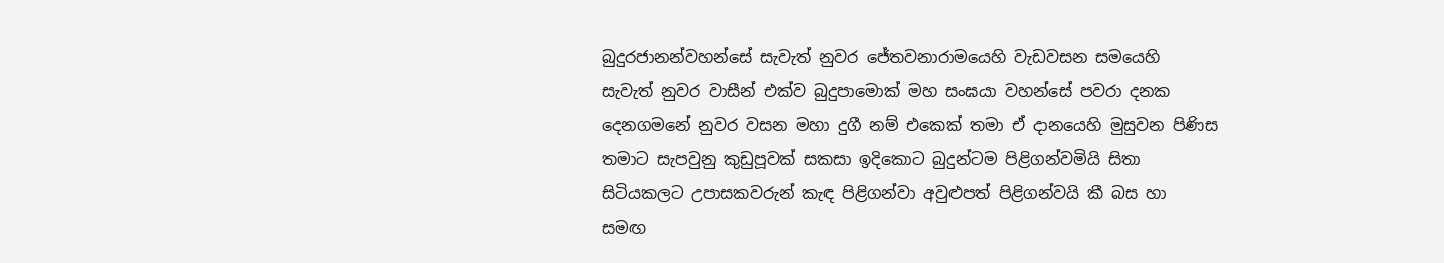බුදුරජානන්වහන්සේ සැවැත් නුවර ජේතවනාරාමයෙහි වැඩවසන සමයෙහි සැවැත් නුවර වාසීන් එක්ව බුදුපාමොක් මහ සංඝයා වහන්සේ පවරා දනක දෙනගමනේ නුවර වසන මහා දුගී නම් එකෙක් තමා ඒ දානයෙහි මුසුවන පිණිස තමාට සැපවුනු කුඩුපූවක් සකසා ඉදිකොට බුදුන්ටම පිළිගන්වමියි සිතා සිටියකලට උපාසකවරුන් කැඳ පිළිගන්වා අවුළුපත් පිළිගන්වයි කී බස හා සමඟ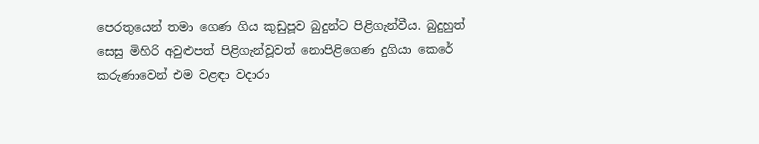පෙරතුයෙන් තමා ගෙණ ගිය කුඩුපූව බුදුන්ට පිළිගැන්වීය. බුදුහුත් සෙසු මිහිරි අවුළුපත් පිළිගැන්වූවත් නොපිළිගෙණ දුගියා කෙරේ කරුණාවෙන් එම වළඳා වදාරා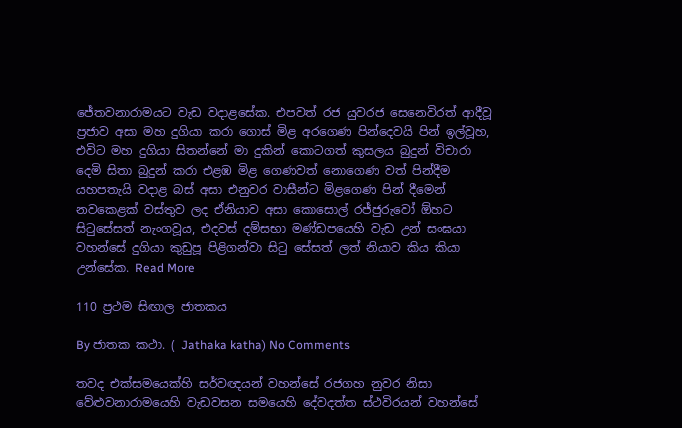ජේතවනාරාමයට වැඩ වදාළසේක. එපවත් රජ යුවරජ සෙනෙවිරත් ආදීවූ ප්‍රජාව අසා මහ දුගියා කරා ගොස් මිළ අරගෙණ පින්දෙවයි පින් ඉල්වූහ, එවිට මහ දුගියා සිතන්නේ මා දුකින් කොටගත් කුසලය බුදුන් විචාරා දෙමි සිතා බුදුන් කරා එළඹ මිළ ගෙණවත් නොගෙණ වත් පින්දීම යහපතැයි වදාළ බස් අසා එනුවර වාසීන්ට මිළගෙණ පින් දීමෙන් නවකෙළක් වස්තුව ලද ඒනියාව අසා කොසොල් රජ්ජුරුවෝ ඕහට සිටුසේසත් නැංගවූය, එදවස් දම්සභා මණ්ඩපයෙහි වැඩ උන් සංඝයා වහන්සේ දුගියා කුඩුපූ පිළිගන්වා සිටු සේසත් ලත් නියාව කිය කියා උන්සේක. Read More

110 ප්‍රථම සිඟාල ජාතකය

By ජාතක කථා. ( Jathaka katha) No Comments

තවද එක්සමයෙක්හි සර්වඥයන් වහන්සේ රජගහ නුවර නිසා වේළුවනාරාමයෙහි වැඩවසන සමයෙහි දේවදත්ත ස්ථවිරයන් වහන්සේ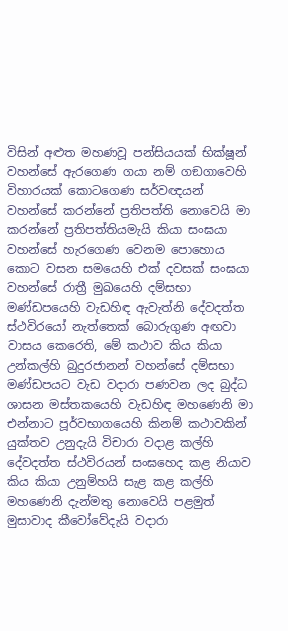විසින් අළුත මහණවූ පන්සියයක් භික්ෂූන් වහන්සේ ඇරගෙණ ගයා නම් ගඞගාවෙහි විහාරයක් කොටගෙණ සර්වඥයන් වහන්සේ කරන්නේ ප්‍රතිපත්ති නොවෙයි මා කරන්නේ ප්‍රතිපත්තියමැයි කියා සංඝයා වහන්සේ හැරගෙණ වෙනම පොහොය කොට වසන සමයෙහි එක් දවසක් සංඝයා වහන්සේ රාත්‍රී මුඛයෙහි දම්සභා මණ්ඩපයෙහි වැඩහිඳ ඇවැත්නි දේවදත්ත ස්ථවිරයෝ නැත්තෙක් බොරුගුණ අඟවා වාසය කෙරෙති, මේ කථාව කිය කියා උන්කල්හි බුදුරජානන් වහන්සේ දම්සභා මණ්ඩපයට වැඩ වදාරා පණවන ලද බුද්ධ ශාසන මස්තකයෙහි වැඩහිඳ මහණෙනි මා එන්නාට පූර්වභාගයෙහි කිනම් කථාවකින් යුක්තව උනුදැයි විචාරා වදාළ කල්හි දේවදත්ත ස්ථවිරයන් සංඝහෙද කළ නියාව කිය කියා උනුම්හයි සැළ කළ කල්හි මහණෙනි දැන්මතු නොවෙයි පළමුත් මුසාවාද කීවෝවේදැයි වදාරා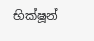භික්ෂූන්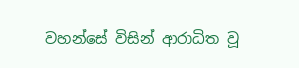වහන්සේ විසින් ආරාධිත වූ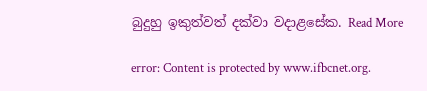බුදුහු ඉකුත්වත් දක්වා වදාළසේක. Read More

error: Content is protected by www.ifbcnet.org.